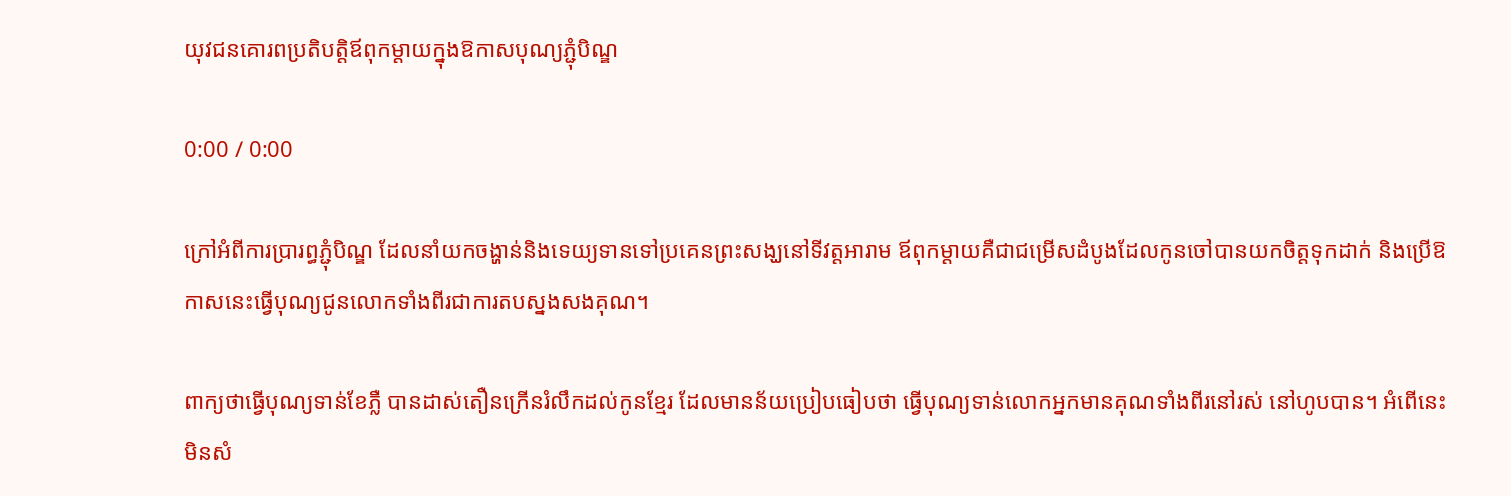យុវជនគោរពប្រតិបត្តិឪពុកម្ដាយក្នុងឱកាសបុណ្យភ្ជុំបិណ្ឌ

0:00 / 0:00

ក្រៅអំពីការប្រារព្ធភ្ជុំបិណ្ឌ ដែលនាំយកចង្ហាន់និងទេយ្យទានទៅប្រគេនព្រះសង្ឃនៅទីវត្តអារាម ឪពុកម្ដាយគឺជាជម្រើសដំបូងដែលកូនចៅបានយកចិត្តទុកដាក់ និងប្រើឱកាសនេះធ្វើបុណ្យជូនលោកទាំងពីរជាការតបស្នងសងគុណ។

ពាក្យថាធ្វើបុណ្យទាន់ខែភ្លឺ បានដាស់តឿនក្រើនរំលឹកដល់កូនខ្មែរ ដែលមានន័យប្រៀបធៀបថា ធ្វើបុណ្យទាន់លោកអ្នកមានគុណទាំងពីរនៅរស់ នៅហូបបាន។ អំពើនេះមិនសំ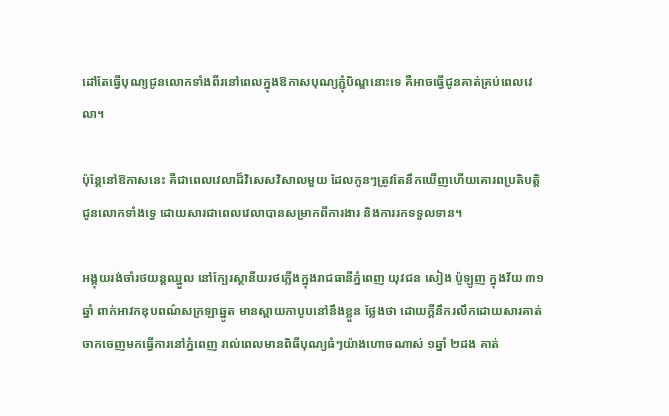ដៅតែធ្វើបុណ្យជូនលោកទាំងពីរនៅពេលក្នុងឱកាសបុណ្យភ្ជុំបិណ្ឌនោះទេ គឺអាចធ្វើជូនគាត់គ្រប់ពេលវេលា។

ប៉ុន្តែនៅឱកាសនេះ គឺជាពេលវេលាដ៏វិសេសវិសាលមួយ ដែលកូនៗត្រូវតែនឹកឃើញហើយគោរពប្រតិបត្តិជូនលោកទាំងទ្វេ ដោយសារជាពេលវេលាបានសម្រាកពីការងារ និងការរកទទួលទាន។

អង្គុយរង់ចាំរថយន្តឈ្នួល នៅក្បែរស្ថានីយរថភ្លើងក្នុងរាជធានីភ្នំពេញ យុវជន សៀង ប៉ូឡូញ ក្នុងវ័យ ៣១ឆ្នាំ ពាក់អាវកឌុបពណ៌សក្រឡាឆ្នូត មានស្ពាយកាបូបនៅនឹងខ្លួន ថ្លែងថា ដោយក្ដីនឹករលឹកដោយសារគាត់ចាកចេញមកធ្វើការនៅភ្នំពេញ រាល់ពេលមានពិធីបុណ្យធំៗយ៉ាងហោចណាស់ ១ឆ្នាំ ២ដង គាត់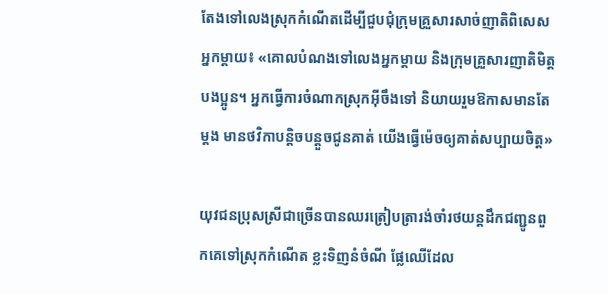តែងទៅលេងស្រុកកំណើតដើម្បីជួបជុំក្រុមគ្រួសារសាច់ញាតិពិសេសអ្នកម្ដាយ៖ «គោលបំណងទៅលេងអ្នកម្ដាយ និងក្រុមគ្រួសារញាតិមិត្តបងប្អូន។ អ្នកធ្វើការចំណាកស្រុកអ៊ីចឹងទៅ និយាយរួមឱកាសមានតែម្ដង មានថវិកាបន្តិចបន្តួចជូនគាត់ យើងធ្វើម៉េចឲ្យគាត់សប្បាយចិត្ត»

យុវជនប្រុសស្រីជាច្រើនបានឈរត្រៀបត្រារង់ចាំរថយន្តដឹកជញ្ជូនពួកគេទៅស្រុកកំណើត ខ្លះទិញនំចំណី ផ្លែឈើដែល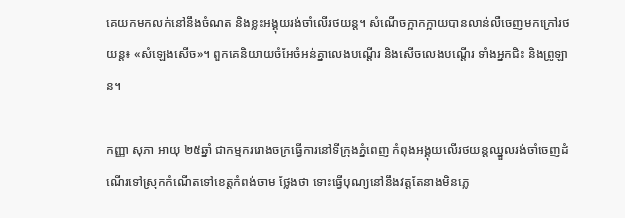គេយកមកលក់នៅនឹងចំណត និងខ្លះអង្គុយរង់ចាំលើរថយន្ត។ សំណើចក្អាកក្អាយបានលាន់លឺចេញមកក្រៅរថយន្ត៖ «សំឡេងសើច»។ ពួកគេនិយាយចំអែចំអន់គ្នាលេងបណ្ដើរ និងសើចលេងបណ្ដើរ ទាំងអ្នកជិះ និងព្រូឡាន។

កញ្ញា សុភា អាយុ ២៥ឆ្នាំ ជាកម្មកររោងចក្រធ្វើការនៅទីក្រុងភ្នំពេញ កំពុងអង្គុយលើរថយន្តឈ្នួលរង់ចាំចេញដំណើរទៅស្រុកកំណើតទៅខេត្តកំពង់ចាម ថ្លែងថា ទោះធ្វើបុណ្យនៅនឹងវត្តតែនាងមិនភ្លេ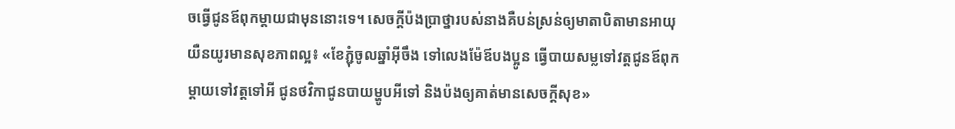ចធ្វើជូនឪពុកម្ដាយជាមុននោះទេ។ សេចក្ដីប៉ងប្រាថ្នារបស់នាងគឺបន់ស្រន់ឲ្យមាតាបិតាមានអាយុយឺនយូរមានសុខភាពល្អ៖ «ខែភ្ជុំចូលឆ្នាំអ៊ីចឹង ទៅលេងម៉ែឪបងប្អូន ធ្វើបាយសម្លទៅវត្តជូនឪពុកម្ដាយទៅវត្តទៅអី ជូនថវិកាជូនបាយម្ហូបអីទៅ និងប៉ងឲ្យគាត់មានសេចក្ដីសុខ»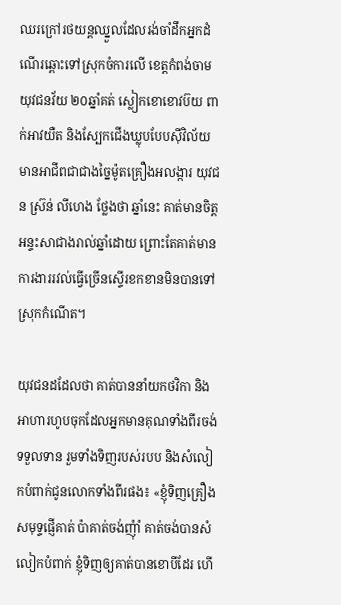ឈរក្រៅរថយន្តឈ្នួលដែលរង់ចាំដឹកអ្នកដំណើរឆ្ពោះទៅស្រុកចំការលើ ខេត្តកំពង់ចាម យុវជនវ័យ ២០ឆ្នាំគត់ ស្លៀកខោខោវប៊យ ពាក់អាវយឺត និងស្បែកជើងឃ្លុបបែបស៊ីវិល័យ មានអាជីពជាជាងច្នៃម៉ូតគ្រឿងអលង្ការ យុវជន ស៊្រន់ លីហេង ថ្លែងថា ឆ្នាំនេះ គាត់មានចិត្តអន្ទះសាជាងរាល់ឆ្នាំដោយ ព្រោះតែគាត់មានការងាររវល់ធ្វើច្រើនស្ទើរខកខានមិនបានទៅស្រុកកំណើត។

យុវជនដដែលថា គាត់បាននាំយកថវិកា និងអាហារហូបចុកដែលអ្នកមានគុណទាំងពីរចង់ទទួលទាន រួមទាំងទិញរបស់របប និងសំលៀកបំពាក់ជូនលោកទាំងពីរផង៖ «ខ្ញុំទិញគ្រឿងសមុទ្ទផ្ញើគាត់ ប៉ាគាត់ចង់ញុំាំ គាត់ចង់បានសំលៀកបំពាក់ ខ្ញុំទិញឲ្យគាត់បានខោបីដែរ ហើ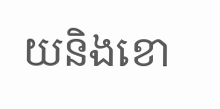យនិងខោ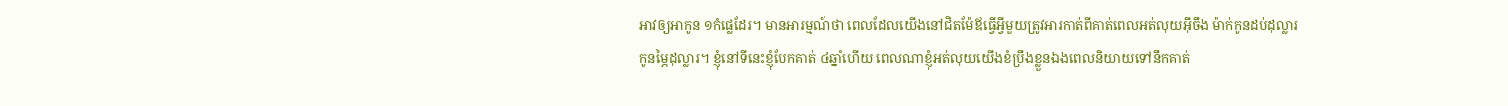អាវឲ្យអាកូន ១កំផ្លេដែរ។ មានអារម្មណ៍ថា ពេលដែលយើងនៅជិតម៉ែឪធ្វើអ្វីមួយត្រូវអារកាត់ពីគាត់ពេលអត់លុយអ៊ីចឹង ម៉ាក់កូនដប់ដុល្លារ កូនម្ភៃដុល្លារ។ ខ្ញុំនៅទីនេះខ្ញុំបែកគាត់ ៤ឆ្នាំហើយ ពេលណាខ្ញុំអត់លុយយើងខំប្រឹងខ្លួនឯងពេលនិយាយទៅនឹកគាត់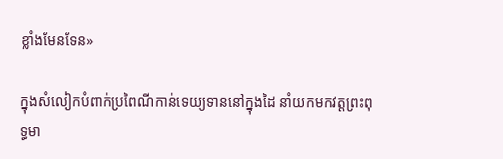ខ្លាំងមែនទែន»

ក្នុងសំលៀកបំពាក់ប្រពៃណីកាន់ទេយ្យទាននៅក្នុងដៃ នាំយកមកវត្តព្រះពុទ្ធមា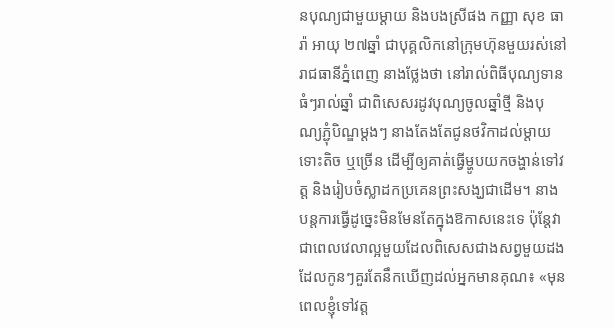នបុណ្យជាមួយម្ដាយ និងបងស្រីផង កញ្ញា សុខ ធារ៉ា អាយុ ២៧ឆ្នាំ ជាបុគ្គលិកនៅក្រុមហ៊ុនមួយរស់នៅរាជធានីភ្នំពេញ នាងថ្លែងថា នៅរាល់ពិធីបុណ្យទានធំៗរាល់ឆ្នាំ ជាពិសេសរដូវបុណ្យចូលឆ្នាំថ្មី និងបុណ្យភ្ជុំបិណ្ឌម្ដងៗ នាងតែងតែជូនថវិកាដល់ម្ដាយ ទោះតិច ឬច្រើន ដើម្បីឲ្យគាត់ធ្វើម្ហូបយកចង្ហាន់ទៅវត្ត និងរៀបចំស្លាដកប្រគេនព្រះសង្ឃជាដើម។ នាងបន្តការធ្វើដូច្នេះមិនមែនតែក្នុងឱកាសនេះទេ ប៉ុន្តែវាជាពេលវេលាល្អមួយដែលពិសេសជាងសព្វមួយដងដែលកូនៗគួរតែនឹកឃើញដល់អ្នកមានគុណ៖ «មុនពេលខ្ញុំទៅវត្ត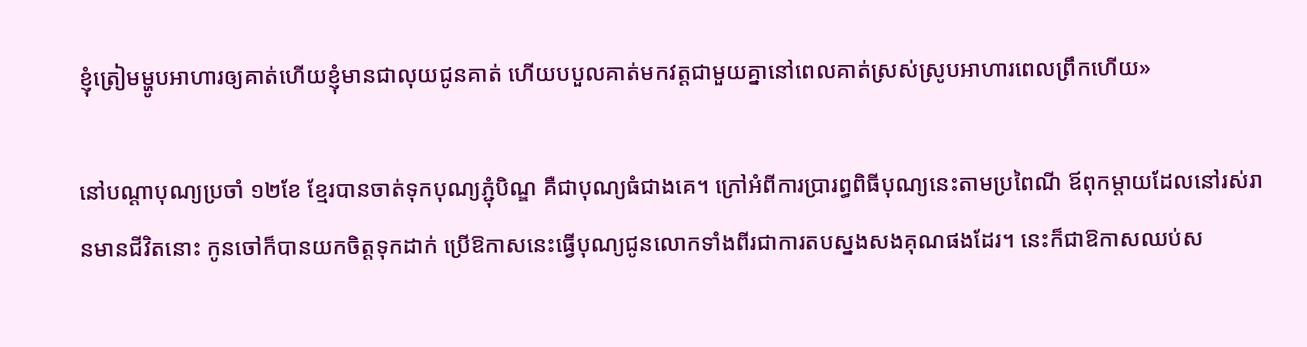ខ្ញុំត្រៀមម្ហូបអាហារឲ្យគាត់ហើយខ្ញុំមានជាលុយជូនគាត់ ហើយបបួលគាត់មកវត្តជាមួយគ្នានៅពេលគាត់ស្រស់ស្រូបអាហារពេលព្រឹកហើយ»

នៅបណ្ដាបុណ្យប្រចាំ ១២ខែ ខ្មែរបានចាត់ទុកបុណ្យភ្ជុំបិណ្ឌ គឺជាបុណ្យធំជាងគេ។ ក្រៅអំពីការប្រារព្ធពិធីបុណ្យនេះតាមប្រពៃណី ឪពុកម្ដាយដែលនៅរស់រានមានជីវិតនោះ កូនចៅក៏បានយកចិត្តទុកដាក់ ប្រើឱកាសនេះធ្វើបុណ្យជូនលោកទាំងពីរជាការតបស្នងសងគុណផងដែរ។ នេះក៏ជាឱកាសឈប់ស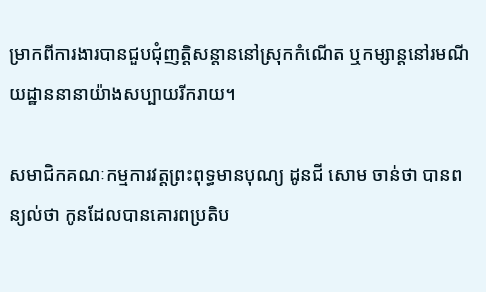ម្រាកពីការងារបានជួបជុំញត្តិសន្តាននៅស្រុកកំណើត ឬកម្សាន្តនៅរមណីយដ្ឋាននានាយ៉ាងសប្បាយរីករាយ។

សមាជិកគណៈកម្មការវត្តព្រះពុទ្ធមានបុណ្យ ដូនជី សោម ចាន់ថា បានពន្យល់ថា កូនដែលបានគោរពប្រតិប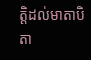ត្តិដល់មាតាបិតា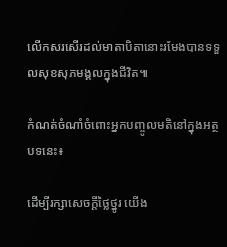លើកសរសើរដល់មាតាបិតានោះរមែងបានទទួលសុខសុភមង្គលក្នុងជីវិត៕

កំណត់ចំណាំចំពោះអ្នកបញ្ចូលមតិនៅក្នុងអត្ថបទនេះ៖

ដើម្បីរក្សាសេចក្ដីថ្លៃថ្នូរ យើង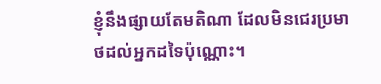ខ្ញុំនឹងផ្សាយតែមតិណា ដែលមិនជេរប្រមាថដល់អ្នកដទៃប៉ុណ្ណោះ។